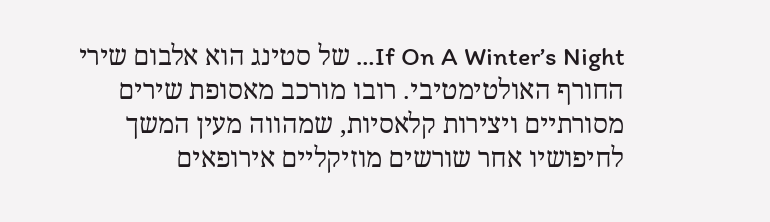If On A Winter’s Night… של סטינג הוא אלבום שירי החורף האולטימטיבי. רובו מורכב מאסופת שירים מסורתיים ויצירות קלאסיות, שמהווה מעין המשך לחיפושיו אחר שורשים מוזיקליים אירופאים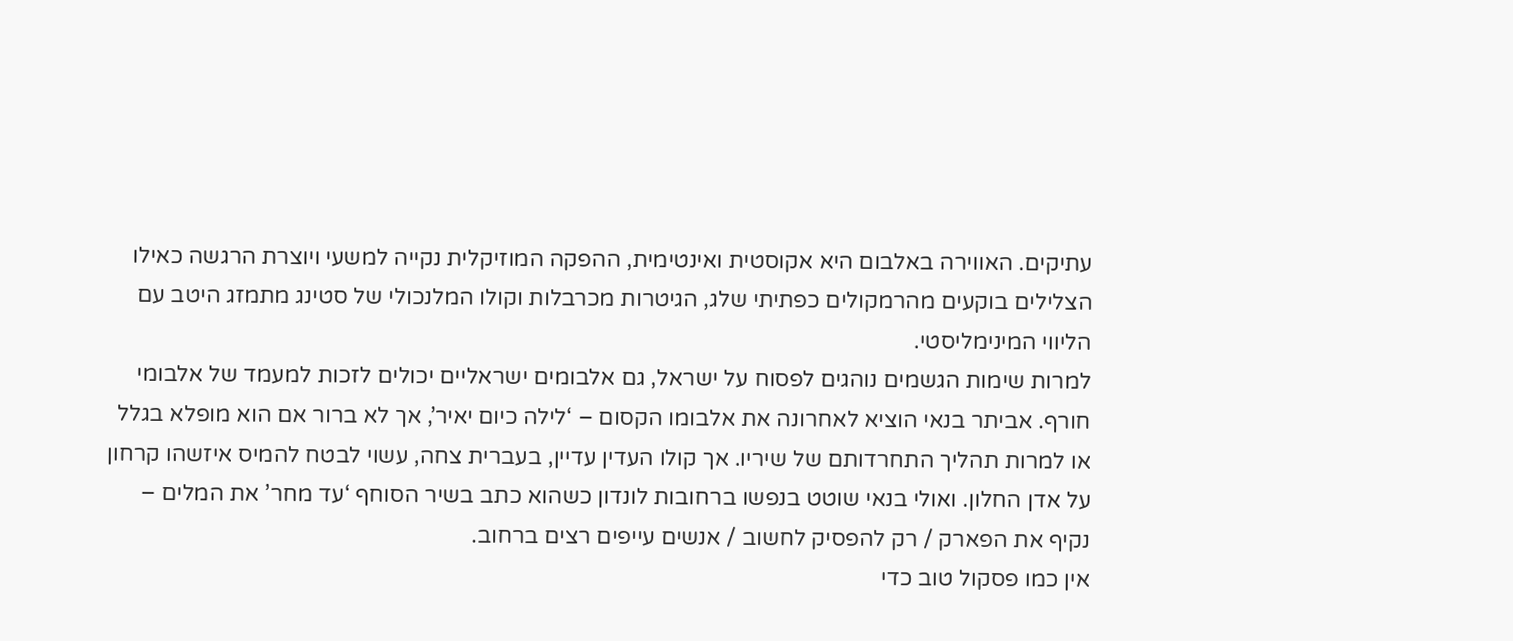עתיקים. האווירה באלבום היא אקוסטית ואינטימית, ההפקה המוזיקלית נקייה למשעי ויוצרת הרגשה כאילו הצלילים בוקעים מהרמקולים כפתיתי שלג, הגיטרות מכרבלות וקולו המלנכולי של סטינג מתמזג היטב עם הליווי המינימליסטי.
למרות שימות הגשמים נוהגים לפסוח על ישראל, גם אלבומים ישראליים יכולים לזכות למעמד של אלבומי חורף. אביתר בנאי הוציא לאחרונה את אלבומו הקסום – ‘לילה כיום יאיר’, אך לא ברור אם הוא מופלא בגלל או למרות תהליך התחרדותם של שיריו. אך קולו העדין עדיין, בעברית צחה, עשוי לבטח להמיס איזשהו קרחון על אדן החלון. ואולי בנאי שוטט בנפשו ברחובות לונדון כשהוא כתב בשיר הסוחף ‘עד מחר’ את המלים – נקיף את הפארק / רק להפסיק לחשוב / אנשים עייפים רצים ברחוב.
אין כמו פסקול טוב כדי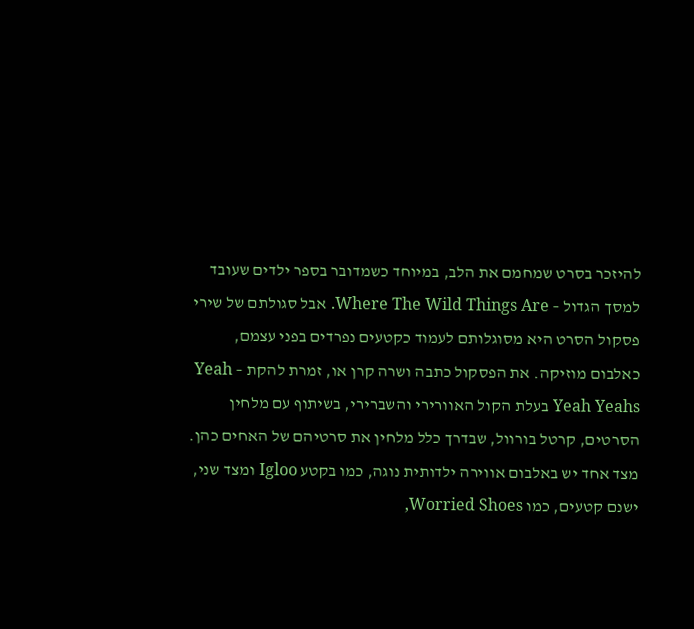להיזכר בסרט שמחמם את הלב, במיוחד כשמדובר בספר ילדים שעובד למסך הגדול – Where The Wild Things Are. אבל סגולתם של שירי פסקול הסרט היא מסוגלותם לעמוד כקטעים נפרדים בפני עצמם, כאלבום מוזיקה. את הפסקול כתבה ושרה קרן או, זמרת להקת – Yeah Yeah Yeahs בעלת הקול האוורירי והשברירי, בשיתוף עם מלחין הסרטים, קרטל בורוול, שבדרך כלל מלחין את סרטיהם של האחים כהן. מצד אחד יש באלבום אווירה ילדותית נוגה, כמו בקטע Igloo ומצד שני, ישנם קטעים, כמו Worried Shoes,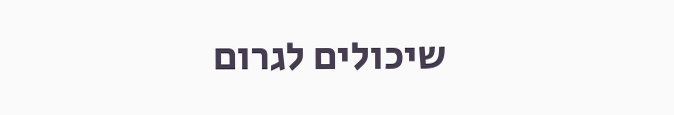שיכולים לגרום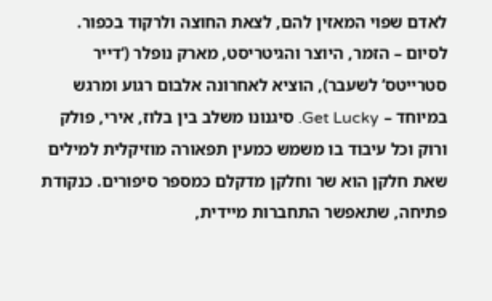לאדם שפוי המאזין להם, לצאת החוצה ולרקוד בכפור.
לסיום – הזמר, היוצר והגיטריסט, מארק נופלר (‘דייר סטרייטס’ לשעבר), הוציא לאחרונה אלבום רגוע ומרגש במיוחד – Get Lucky. סיגנונו משלב בין בלוז, אירי, פולק ורוק וכל עיבוד בו משמש כמעין תפאורה מוזיקלית למילים שאת חלקן הוא שר וחלקן מדקלם כמספר סיפורים. כנקודת פתיחה, שתאפשר התחברות מיידית,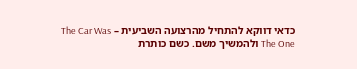כדאי דווקא להתחיל מהרצועה השביעית – The Car Was The One ולהמשיך משם. כשם כותרת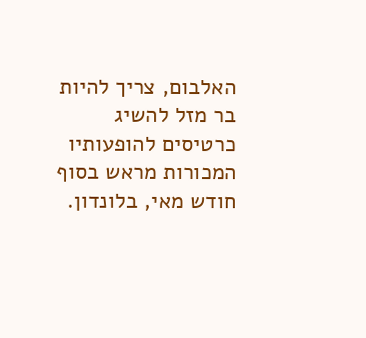האלבום, צריך להיות בר מזל להשיג כרטיסים להופעותיו המכורות מראש בסוף חודש מאי, בלונדון.